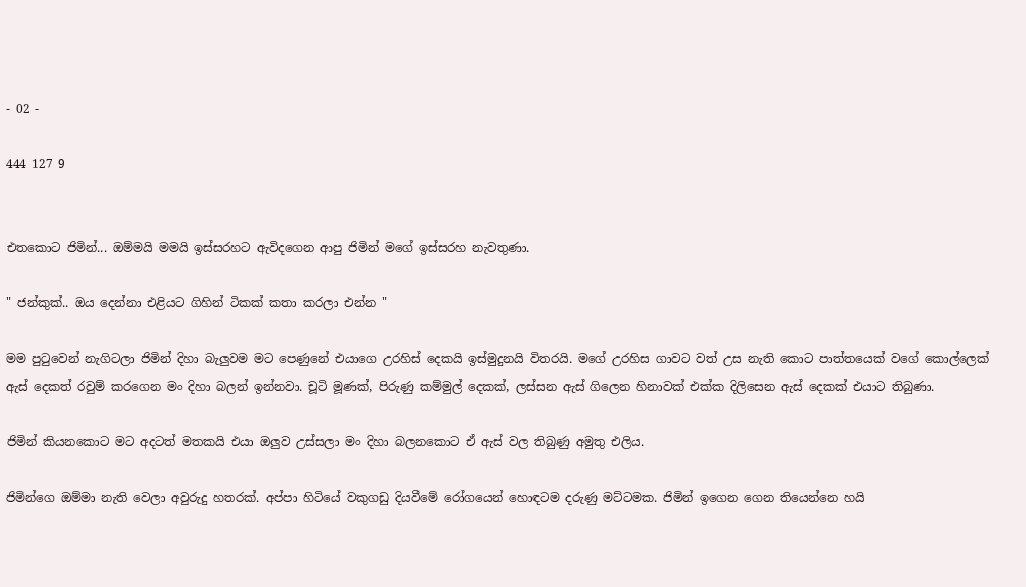- 02 -

444 127 9


එතකොට ජිමින්... ඔම්මයි මමයි ඉස්සරහට ඇවිදගෙන ආපු ජිමින් මගේ ඉස්සරහ නැවතුණා.

" ජන්කුක්.. ඔය දෙන්නා එළියට ගිහින් ටිකක් කතා කරලා එන්න "

මම පුටුවෙන් නැගිටලා ජිමින් දිහා බැලුවම මට පෙණුනේ එයාගෙ උරහිස් දෙකයි ඉස්මුදුනයි විතරයි. මගේ උරහිස ගාවට වත් උස නැති කොට පාත්තයෙක් වගේ කොල්ලෙක් ඇස් දෙකත් රවුම් කරගෙන මං දිහා බලන් ඉන්නවා. චූටි මූණක්, පිරුණු කම්මුල් දෙකක්, ලස්සන ඇස් ගිලෙන හිනාවක් එක්ක දිලිසෙන ඇස් දෙකක් එයාට තිබුණා.

ජිමින් කියනකොට මට අදටත් මතකයි එයා ඔලුව උස්සලා මං දිහා බලනකොට ඒ ඇස් වල තිබුණු අමුතු එලිය.

ජිමින්ගෙ ඔම්මා නැති වෙලා අවුරුදු හතරක්. අප්පා හිටියේ වකුගඩු දියවීමේ රෝගයෙන් හොඳටම දරුණු මට්ටමක. ජිමින් ඉගෙන ගෙන තියෙන්නෙ හයි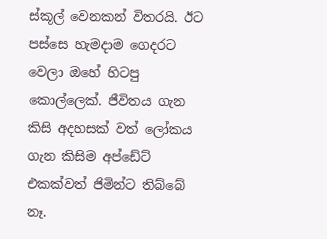ස්කූල් වෙනකන් විතරයි. ඊට පස්සෙ හැමදාම ගෙදරට වෙලා ඔහේ හිටපු කොල්ලෙක්. ජීවිතය ගැන කිසි අදහසක් වත් ලෝකය ගැන කිසිම අප්ඩේට් එකක්වත් ජිමින්ට තිබ්බේ නෑ.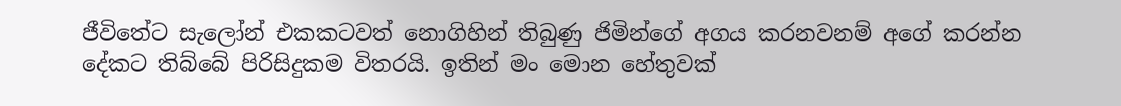ජීවිතේට සැලෝන් එකකටවත් නොගිහින් තිබුණු ජිමින්ගේ අගය කරනවනම් අගේ කරන්න දේකට තිබ්බේ පිරිසිදුකම විතරයි. ඉතින් මං මොන හේතුවක්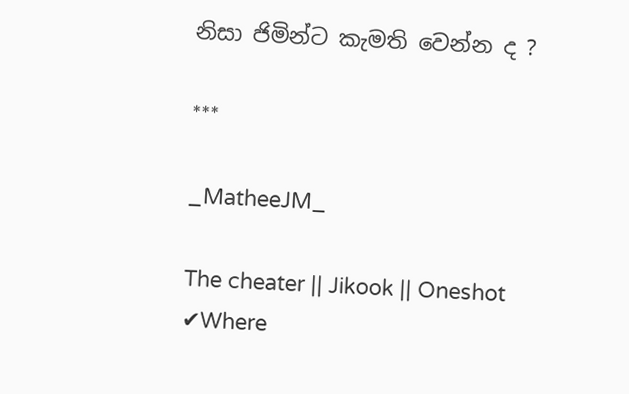නිසා ජිමින්ට කැමති වෙන්න ද ?

***

_MatheeJM_

The cheater || Jikook || Oneshot ✔Where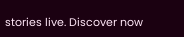stories live. Discover now